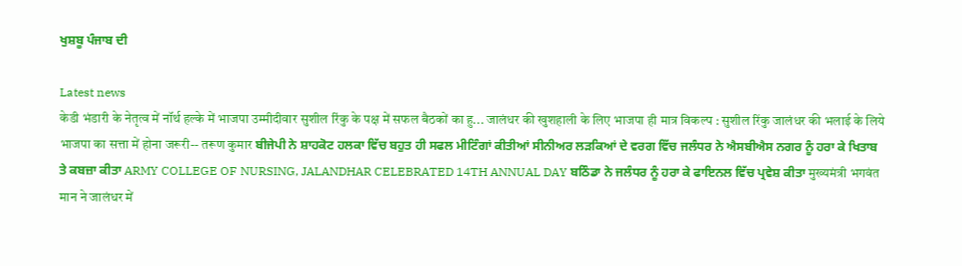ਖੁਸ਼ਬੂ ਪੰਜਾਬ ਦੀ

Latest news
केडी भंडारी के नेतृत्व में नॉर्थ हल्के में भाजपा उम्मीदीवार सुशील रिंकु के पक्ष में सफल बैठकों का हु... जालंधर की खुशहाली के लिए भाजपा ही मात्र विकल्प : सुशील रिंकु जालंधर की भलाई के लिये भाजपा का सत्ता में होना जरूरी-- तरूण कुमार ਬੀਜੇਪੀ ਨੇ ਸ਼ਾਹਕੋਟ ਹਲਕਾ ਵਿੱਚ ਬਹੁਤ ਹੀ ਸਫਲ ਮੀਟਿੰਗਾਂ ਕੀਤੀਆਂ ਸੀਨੀਅਰ ਲੜਕਿਆਂ ਦੇ ਵਰਗ ਵਿੱਚ ਜਲੰਧਰ ਨੇ ਐਸਬੀਐਸ ਨਗਰ ਨੂੰ ਹਰਾ ਕੇ ਖਿਤਾਬ ਤੇ ਕਬਜ਼ਾ ਕੀਤਾ ARMY COLLEGE OF NURSING, JALANDHAR CELEBRATED 14TH ANNUAL DAY ਬਠਿੰਡਾ ਨੇ ਜਲੰਧਰ ਨੂੰ ਹਰਾ ਕੇ ਫਾਇਨਲ ਵਿੱਚ ਪ੍ਰਵੇਸ਼ ਕੀਤਾ मुख्यमंत्री भगवंत मान ने जालंधर में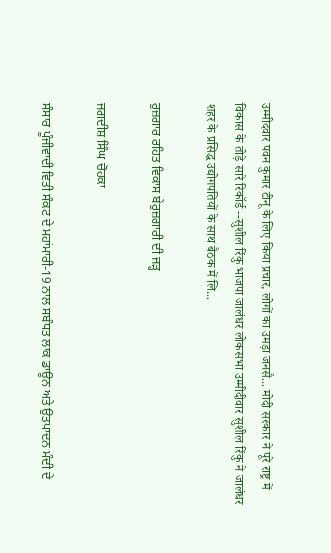उम्मीदवार पवन कुमार टीनू के लिए किया प्रचार, लोगों का उमड़ा जनसै... मोदी सरकार ने पूरे राष्ट्र में विकास के तोड़े सारे रिकॉर्ड --सुशील रिंकु भाजपा जालंधर लोकसभा उम्मीदीवार सुशील रिंकु ने जालंधर शहर के प्रसिद्ध उद्योगपतियों के साथ बैठक में लि...

ਰੁਜ਼ਗਾਰ ਰਹਿਤ ਵਿਕਾਸ ਬੇਰੁਜ਼ਗਾਰੀ ਦੀ ਜੜ੍ਹ

ਜਗਦੀਸ਼ ਸਿੰਘ ਚੋਹਕਾ

ਸੰਸਾਰ ਪੂੰਜੀਵਾਦੀ ਵਿਤੀ ਸੰਕਟ ਦੇ ਮਹਾਂਮਾਰੀ-19 ਨਾਲ ਸਬੰਧਤ ਲਾਕ ਡਾਊਨ ਅਤੇ ਉਤਪਾਦਨ ਮੰਦੀ ਦੇ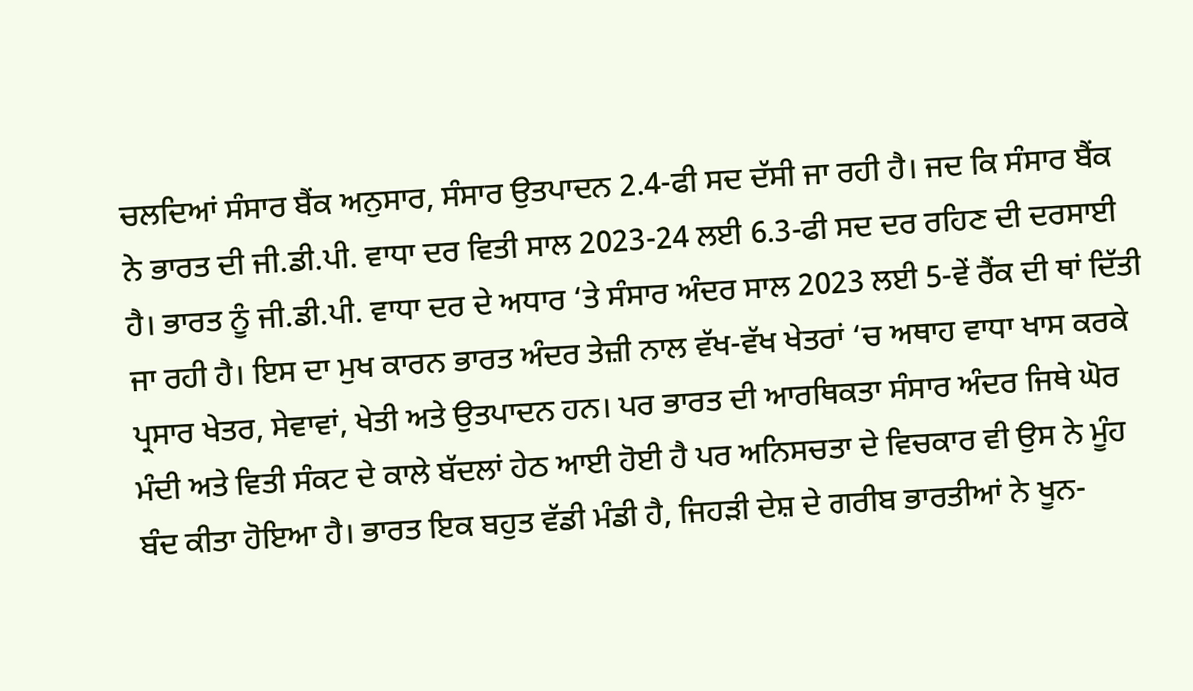ਚਲਦਿਆਂ ਸੰਸਾਰ ਬੈਂਕ ਅਨੁਸਾਰ, ਸੰਸਾਰ ਉਤਪਾਦਨ 2.4-ਫੀ ਸਦ ਦੱਸੀ ਜਾ ਰਹੀ ਹੈ। ਜਦ ਕਿ ਸੰਸਾਰ ਬੈਂਕ ਨੇ ਭਾਰਤ ਦੀ ਜੀ.ਡੀ.ਪੀ. ਵਾਧਾ ਦਰ ਵਿਤੀ ਸਾਲ 2023-24 ਲਈ 6.3-ਫੀ ਸਦ ਦਰ ਰਹਿਣ ਦੀ ਦਰਸਾਈ ਹੈ। ਭਾਰਤ ਨੂੰ ਜੀ.ਡੀ.ਪੀ. ਵਾਧਾ ਦਰ ਦੇ ਅਧਾਰ ‘ਤੇ ਸੰਸਾਰ ਅੰਦਰ ਸਾਲ 2023 ਲਈ 5-ਵੇਂ ਰੈਂਕ ਦੀ ਥਾਂ ਦਿੱਤੀ ਜਾ ਰਹੀ ਹੈ। ਇਸ ਦਾ ਮੁਖ ਕਾਰਨ ਭਾਰਤ ਅੰਦਰ ਤੇਜ਼ੀ ਨਾਲ ਵੱਖ-ਵੱਖ ਖੇਤਰਾਂ ‘ਚ ਅਥਾਹ ਵਾਧਾ ਖਾਸ ਕਰਕੇ ਪ੍ਰਸਾਰ ਖੇਤਰ, ਸੇਵਾਵਾਂ, ਖੇਤੀ ਅਤੇ ਉਤਪਾਦਨ ਹਨ। ਪਰ ਭਾਰਤ ਦੀ ਆਰਥਿਕਤਾ ਸੰਸਾਰ ਅੰਦਰ ਜਿਥੇ ਘੋਰ ਮੰਦੀ ਅਤੇ ਵਿਤੀ ਸੰਕਟ ਦੇ ਕਾਲੇ ਬੱਦਲਾਂ ਹੇਠ ਆਈ ਹੋਈ ਹੈ ਪਰ ਅਨਿਸਚਤਾ ਦੇ ਵਿਚਕਾਰ ਵੀ ਉਸ ਨੇ ਮੂੰਹ ਬੰਦ ਕੀਤਾ ਹੋਇਆ ਹੈ। ਭਾਰਤ ਇਕ ਬਹੁਤ ਵੱਡੀ ਮੰਡੀ ਹੈ, ਜਿਹੜੀ ਦੇਸ਼ ਦੇ ਗਰੀਬ ਭਾਰਤੀਆਂ ਨੇ ਖੂਨ-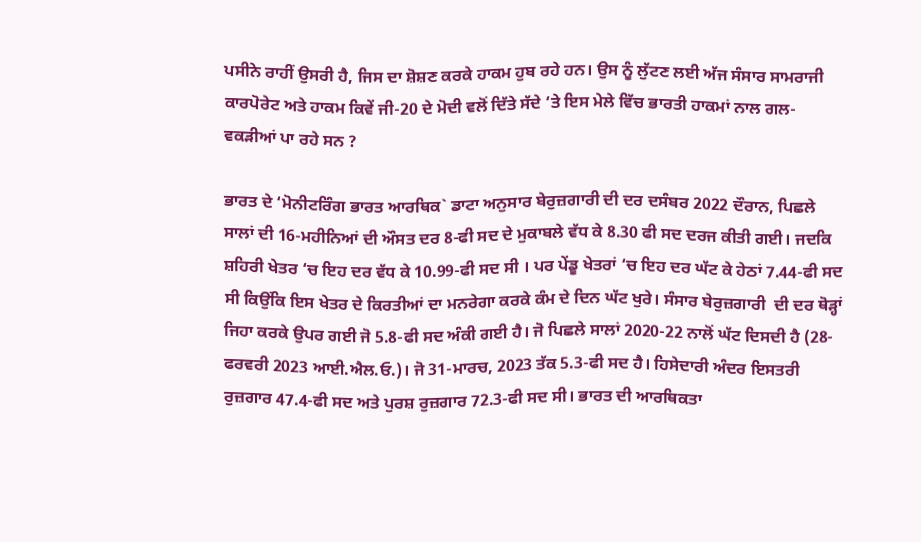ਪਸੀਨੇ ਰਾਹੀਂ ਉਸਰੀ ਹੈ, ਜਿਸ ਦਾ ਸ਼ੋਸ਼ਣ ਕਰਕੇ ਹਾਕਮ ਹੁਬ ਰਹੇ ਹਨ। ਉਸ ਨੂੰ ਲੁੱਟਣ ਲਈ ਅੱਜ ਸੰਸਾਰ ਸਾਮਰਾਜੀ ਕਾਰਪੋਰੇਟ ਅਤੇ ਹਾਕਮ ਕਿਵੇਂ ਜੀ-20 ਦੇ ਮੋਦੀ ਵਲੋਂ ਦਿੱਤੇ ਸੱਦੇ ‘ਤੇ ਇਸ ਮੇਲੇ ਵਿੱਚ ਭਾਰਤੀ ਹਾਕਮਾਂ ਨਾਲ ਗਲ-ਵਕੜੀਆਂ ਪਾ ਰਹੇ ਸਨ ?

ਭਾਰਤ ਦੇ ‘ਮੋਨੀਟਰਿੰਗ ਭਾਰਤ ਆਰਥਿਕ` ਡਾਟਾ ਅਨੁਸਾਰ ਬੇਰੁਜ਼ਗਾਰੀ ਦੀ ਦਰ ਦਸੰਬਰ 2022 ਦੌਰਾਨ, ਪਿਛਲੇ ਸਾਲਾਂ ਦੀ 16-ਮਹੀਨਿਆਂ ਦੀ ਔਸਤ ਦਰ 8-ਫੀ ਸਦ ਦੇ ਮੁਕਾਬਲੇ ਵੱਧ ਕੇ 8.30 ਫੀ ਸਦ ਦਰਜ ਕੀਤੀ ਗਈ। ਜਦਕਿ ਸ਼ਹਿਰੀ ਖੇਤਰ ‘ਚ ਇਹ ਦਰ ਵੱਧ ਕੇ 10.99-ਫੀ ਸਦ ਸੀ । ਪਰ ਪੇਂਡੂ ਖੇਤਰਾਂ ‘ਚ ਇਹ ਦਰ ਘੱਟ ਕੇ ਹੇਠਾਂ 7.44-ਫੀ ਸਦ ਸੀ ਕਿਉਂਕਿ ਇਸ ਖੇਤਰ ਦੇ ਕਿਰਤੀਆਂ ਦਾ ਮਨਰੇਗਾ ਕਰਕੇ ਕੰਮ ਦੇ ਦਿਨ ਘੱਟ ਖੁਰੇ। ਸੰਸਾਰ ਬੇਰੁਜ਼ਗਾਰੀ  ਦੀ ਦਰ ਥੋੜ੍ਹਾਂ ਜਿਹਾ ਕਰਕੇ ਉਪਰ ਗਈ ਜੋ 5.8-ਫੀ ਸਦ ਅੰਕੀ ਗਈ ਹੈ। ਜੋ ਪਿਛਲੇ ਸਾਲਾਂ 2020-22 ਨਾਲੋਂ ਘੱਟ ਦਿਸਦੀ ਹੈ (28-ਫਰਵਰੀ 2023 ਆਈ.ਐਲ.ਓ.)। ਜੋ 31-ਮਾਰਚ, 2023 ਤੱਕ 5.3-ਫੀ ਸਦ ਹੈ। ਹਿਸੇਦਾਰੀ ਅੰਦਰ ਇਸਤਰੀ ਰੁਜ਼ਗਾਰ 47.4-ਫੀ ਸਦ ਅਤੇ ਪੁਰਸ਼ ਰੁਜ਼ਗਾਰ 72.3-ਫੀ ਸਦ ਸੀ। ਭਾਰਤ ਦੀ ਆਰਥਿਕਤਾ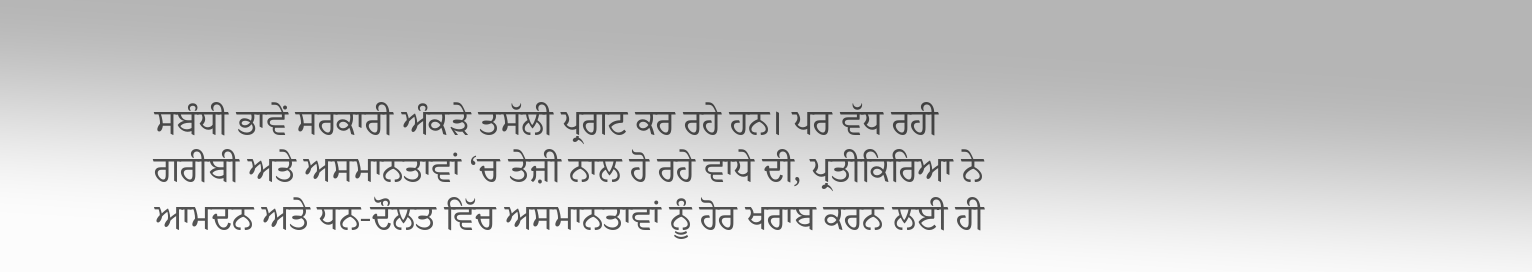ਸਬੰਧੀ ਭਾਵੇਂ ਸਰਕਾਰੀ ਅੰਕੜੇ ਤਸੱਲੀ ਪ੍ਰਗਟ ਕਰ ਰਹੇ ਹਨ। ਪਰ ਵੱਧ ਰਹੀ ਗਰੀਬੀ ਅਤੇ ਅਸਮਾਨਤਾਵਾਂ ‘ਚ ਤੇਜ਼ੀ ਨਾਲ ਹੋ ਰਹੇ ਵਾਧੇ ਦੀ, ਪ੍ਰਤੀਕਿਰਿਆ ਨੇ ਆਮਦਨ ਅਤੇ ਧਨ-ਦੌਲਤ ਵਿੱਚ ਅਸਮਾਨਤਾਵਾਂ ਨੂੰ ਹੋਰ ਖਰਾਬ ਕਰਨ ਲਈ ਹੀ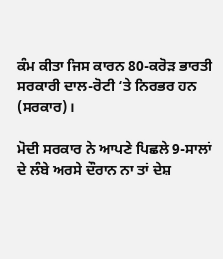ਕੰਮ ਕੀਤਾ ਜਿਸ ਕਾਰਨ 80-ਕਰੋੜ ਭਾਰਤੀ ਸਰਕਾਰੀ ਦਾਲ-ਰੋਟੀ ‘ਤੇ ਨਿਰਭਰ ਹਨ (ਸਰਕਾਰ)।

ਮੋਦੀ ਸਰਕਾਰ ਨੇ ਆਪਣੇ ਪਿਛਲੇ 9-ਸਾਲਾਂ ਦੇ ਲੰਬੇ ਅਰਸੇ ਦੌਰਾਨ ਨਾ ਤਾਂ ਦੇਸ਼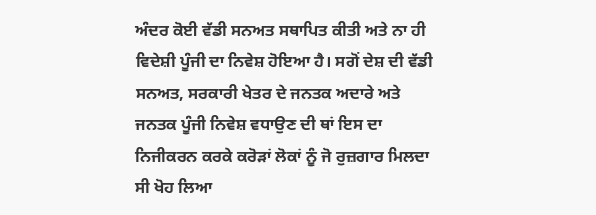ਅੰਦਰ ਕੋਈ ਵੱਡੀ ਸਨਅਤ ਸਥਾਪਿਤ ਕੀਤੀ ਅਤੇ ਨਾ ਹੀ ਵਿਦੇਸ਼ੀ ਪੂੰਜੀ ਦਾ ਨਿਵੇਸ਼ ਹੋਇਆ ਹੈ। ਸਗੋਂ ਦੇਸ਼ ਦੀ ਵੱਡੀ ਸਨਅਤ, ਸਰਕਾਰੀ ਖੇਤਰ ਦੇ ਜਨਤਕ ਅਦਾਰੇ ਅਤੇ ਜਨਤਕ ਪੂੰਜੀ ਨਿਵੇਸ਼ ਵਧਾਉਣ ਦੀ ਥਾਂ ਇਸ ਦਾ ਨਿਜੀਕਰਨ ਕਰਕੇ ਕਰੋੜਾਂ ਲੋਕਾਂ ਨੂੰ ਜੋ ਰੁਜ਼ਗਾਰ ਮਿਲਦਾ ਸੀ ਖੋਹ ਲਿਆ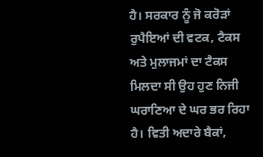ਹੈ। ਸਰਕਾਰ ਨੂੰ ਜੋ ਕਰੋੜਾਂ ਰੁਪੈਇਆਂ ਦੀ ਵਟਕ, ਟੈਕਸ ਅਤੇ ਮੁਲਾਜਮਾਂ ਦਾ ਟੈਕਸ ਮਿਲਦਾ ਸੀ ਉਹ ਹੁਣ ਨਿਜੀ ਘਰਾਣਿਆ ਦੇ ਘਰ ਭਰ ਰਿਹਾ ਹੈ। ਵਿਤੀ ਅਦਾਰੇ ਬੈਕਾਂ,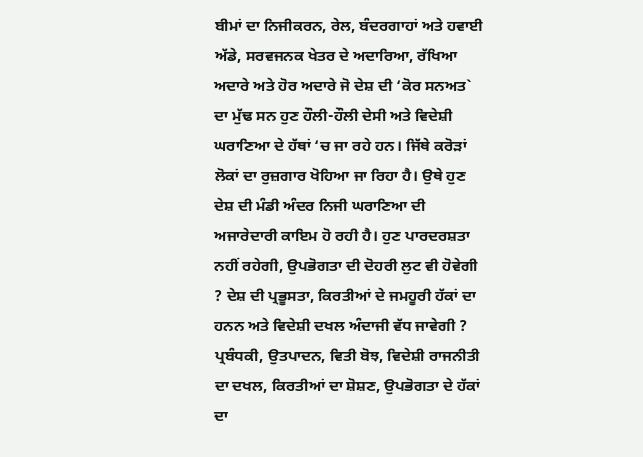ਬੀਮਾਂ ਦਾ ਨਿਜੀਕਰਨ, ਰੇਲ, ਬੰਦਰਗਾਹਾਂ ਅਤੇ ਹਵਾਈ ਅੱਡੇ, ਸਰਵਜਨਕ ਖੇਤਰ ਦੇ ਅਦਾਰਿਆ, ਰੱਖਿਆ ਅਦਾਰੇ ਅਤੇ ਹੋਰ ਅਦਾਰੇ ਜੋ ਦੇਸ਼ ਦੀ ‘ਕੋਰ ਸਨਅਤ` ਦਾ ਮੁੱਢ ਸਨ ਹੁਣ ਹੌਲੀ-ਹੌਲੀ ਦੇਸੀ ਅਤੇ ਵਿਦੇਸ਼ੀ ਘਰਾਣਿਆ ਦੇ ਹੱਥਾਂ ‘ਚ ਜਾ ਰਹੇ ਹਨ। ਜਿੱਥੇ ਕਰੋੜਾਂ ਲੋਕਾਂ ਦਾ ਰੁਜ਼ਗਾਰ ਖੋਹਿਆ ਜਾ ਰਿਹਾ ਹੈ। ਉਥੇ ਹੁਣ ਦੇਸ਼ ਦੀ ਮੰਡੀ ਅੰਦਰ ਨਿਜੀ ਘਰਾਣਿਆ ਦੀ ਅਜਾਰੇਦਾਰੀ ਕਾਇਮ ਹੋ ਰਹੀ ਹੈ। ਹੁਣ ਪਾਰਦਰਸ਼ਤਾ ਨਹੀਂ ਰਹੇਗੀ, ਉਪਭੋਗਤਾ ਦੀ ਦੋਹਰੀ ਲੁਟ ਵੀ ਹੋਵੇਗੀ ? ਦੇਸ਼ ਦੀ ਪ੍ਰਭੂਸਤਾ, ਕਿਰਤੀਆਂ ਦੇ ਜਮਹੂਰੀ ਹੱਕਾਂ ਦਾ ਹਨਨ ਅਤੇ ਵਿਦੇਸ਼ੀ ਦਖਲ ਅੰਦਾਜੀ ਵੱਧ ਜਾਵੇਗੀ ? ਪ੍ਰਬੰਧਕੀ, ਉਤਪਾਦਨ, ਵਿਤੀ ਬੋਝ, ਵਿਦੇਸ਼ੀ ਰਾਜਨੀਤੀ ਦਾ ਦਖਲ, ਕਿਰਤੀਆਂ ਦਾ ਸ਼ੋਸ਼ਣ, ਉਪਭੋਗਤਾ ਦੇ ਹੱਕਾਂ ਦਾ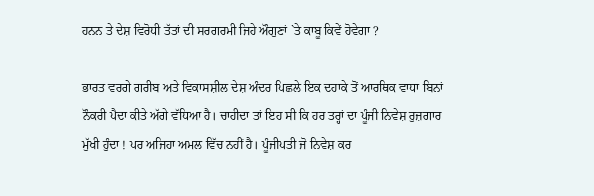ਹਨਨ ਤੇ ਦੇਸ਼ ਵਿਰੋਧੀ ਤੱਤਾਂ ਦੀ ਸਰਗਰਮੀ ਜਿਹੇ ਔਗੁਣਾਂ `ਤੇ ਕਾਬੂ ਕਿਵੇਂ ਹੋਵੇਗਾ ?

ਭਾਰਤ ਵਰਗੇ ਗਰੀਬ ਅਤੇ ਵਿਕਾਸਸ਼ੀਲ ਦੇਸ਼ ਅੰਦਰ ਪਿਛਲੇ ਇਕ ਦਹਾਕੇ ਤੋਂ ਆਰਥਿਕ ਵਾਧਾ ਬਿਨਾਂ ਨੌਕਰੀ ਪੈਦਾ ਕੀਤੇ ਅੱਗੇ ਵੱਧਿਆ ਹੈ। ਚਾਹੀਦਾ ਤਾਂ ਇਹ ਸੀ ਕਿ ਹਰ ਤਰ੍ਹਾਂ ਦਾ ਪੂੰਜੀ ਨਿਵੇਸ਼ ਰੁਜ਼ਗਾਰ ਮੁੱਖੀ ਹੁੰਦਾ ! ਪਰ ਅਜਿਹਾ ਅਮਲ ਵਿੱਚ ਨਹੀਂ ਹੈ। ਪੂੰਜੀਪਤੀ ਜੋ ਨਿਵੇਸ਼ ਕਰ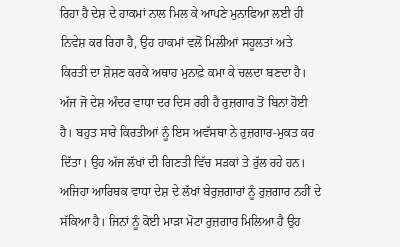ਰਿਹਾ ਹੈ ਦੇਸ਼ ਦੇ ਹਾਕਮਾਂ ਨਾਲ ਮਿਲ ਕੇ ਆਪਣੇ ਮੁਨਾਫਿਆ ਲਈ ਹੀ ਨਿਵੇਸ਼ ਕਰ ਰਿਹਾ ਹੈ, ਉਹ ਹਾਕਮਾਂ ਵਲੋਂ ਮਿਲੀਆਂ ਸਹੂਲਤਾਂ ਅਤੇ ਕਿਰਤੀ ਦਾ ਸ਼ੋਸ਼ਣ ਕਰਕੇ ਅਥਾਹ ਮੁਨਾਫ਼ੇ ਕਮਾ ਕੇ ਚਲਦਾ ਬਣਦਾ ਹੈ। ਅੱਜ ਜੋ ਦੇਸ਼ ਅੰਦਰ ਵਾਧਾ ਦਰ ਦਿਸ ਰਹੀ ਹੈ ਰੁਜ਼ਗਾਰ ਤੋਂ ਬਿਨਾਂ ਹੋਈ ਹੈ। ਬਹੁਤ ਸਾਰੇ ਕਿਰਤੀਆਂ ਨੂੰ ਇਸ ਅਵੱਸਥਾ ਨੇ ਰੁਜ਼ਗਾਰ-ਮੁਕਤ ਕਰ ਦਿੱਤਾ। ਉਹ ਅੱਜ ਲੱਖਾਂ ਦੀ ਗਿਣਤੀ ਵਿੱਚ ਸੜਕਾਂ ਤੇ ਰੁੱਲ ਰਹੇ ਹਨ। ਅਜਿਹਾ ਆਰਿਥਕ ਵਾਧਾ ਦੇਸ਼ ਦੇ ਲੱਖਾਂ ਬੇਰੁਜ਼ਗਾਰਾਂ ਨੂੰ ਰੁਜ਼ਗਾਰ ਨਹੀਂ ਦੇ ਸੱਕਿਆ ਹੈ। ਜਿਨਾਂ ਨੂੰ ਕੋਈ ਮਾੜਾ ਮੋਟਾ ਰੁਜ਼ਗਾਰ ਮਿਲਿਆ ਹੈ ਉਹ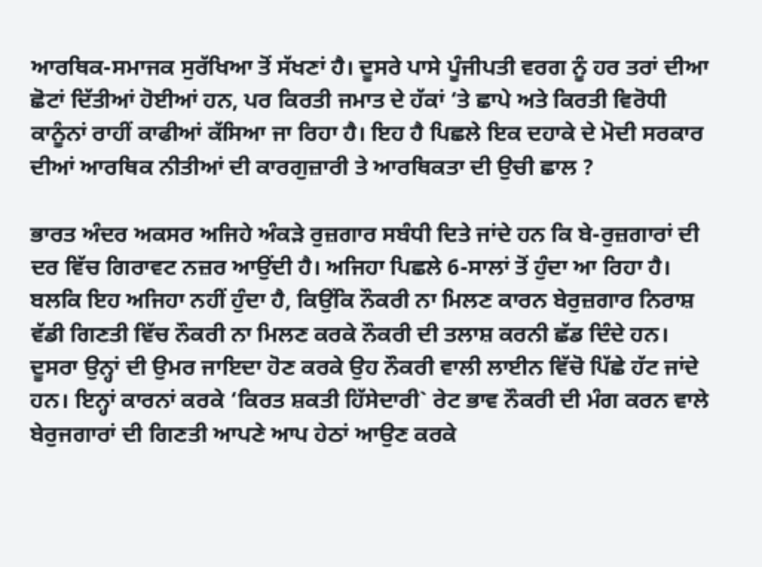ਆਰਥਿਕ-ਸਮਾਜਕ ਸੁਰੱਖਿਆ ਤੋਂ ਸੱਖਣਾਂ ਹੈ। ਦੂਸਰੇ ਪਾਸੇ ਪੂੰਜੀਪਤੀ ਵਰਗ ਨੂੰ ਹਰ ਤਰਾਂ ਦੀਆ ਛੋਟਾਂ ਦਿੱਤੀਆਂ ਹੋਈਆਂ ਹਨ, ਪਰ ਕਿਰਤੀ ਜਮਾਤ ਦੇ ਹੱਕਾਂ ‘ਤੇ ਛਾਪੇ ਅਤੇ ਕਿਰਤੀ ਵਿਰੋਧੀ ਕਾਨੂੰਨਾਂ ਰਾਹੀਂ ਕਾਫੀਆਂ ਕੱਸਿਆ ਜਾ ਰਿਹਾ ਹੈ। ਇਹ ਹੈ ਪਿਛਲੇ ਇਕ ਦਹਾਕੇ ਦੇ ਮੋਦੀ ਸਰਕਾਰ ਦੀਆਂ ਆਰਥਿਕ ਨੀਤੀਆਂ ਦੀ ਕਾਰਗੁਜ਼ਾਰੀ ਤੇ ਆਰਥਿਕਤਾ ਦੀ ਉਚੀ ਛਾਲ ?

ਭਾਰਤ ਅੰਦਰ ਅਕਸਰ ਅਜਿਹੇ ਅੰਕੜੇ ਰੁਜ਼ਗਾਰ ਸਬੰਧੀ ਦਿਤੇ ਜਾਂਦੇ ਹਨ ਕਿ ਬੇ-ਰੁਜ਼ਗਾਰਾਂ ਦੀ ਦਰ ਵਿੱਚ ਗਿਰਾਵਟ ਨਜ਼ਰ ਆਉਂਦੀ ਹੈ। ਅਜਿਹਾ ਪਿਛਲੇ 6-ਸਾਲਾਂ ਤੋਂ ਹੁੰਦਾ ਆ ਰਿਹਾ ਹੈ। ਬਲਕਿ ਇਹ ਅਜਿਹਾ ਨਹੀਂ ਹੁੰਦਾ ਹੈ, ਕਿਉਂਕਿ ਨੌਕਰੀ ਨਾ ਮਿਲਣ ਕਾਰਨ ਬੇਰੁਜ਼ਗਾਰ ਨਿਰਾਸ਼ ਵੱਡੀ ਗਿਣਤੀ ਵਿੱਚ ਨੌਕਰੀ ਨਾ ਮਿਲਣ ਕਰਕੇ ਨੌਕਰੀ ਦੀ ਤਲਾਸ਼ ਕਰਨੀ ਛੱਡ ਦਿੰਦੇ ਹਨ। ਦੂਸਰਾ ਉਨ੍ਹਾਂ ਦੀ ਉਮਰ ਜਾਇਦਾ ਹੋਣ ਕਰਕੇ ਉਹ ਨੌਕਰੀ ਵਾਲੀ ਲਾਈਨ ਵਿੱਚੋ ਪਿੱਛੇ ਹੱਟ ਜਾਂਦੇ ਹਨ। ਇਨ੍ਹਾਂ ਕਾਰਨਾਂ ਕਰਕੇ ‘ਕਿਰਤ ਸ਼ਕਤੀ ਹਿੱਸੇਦਾਰੀ` ਰੇਟ ਭਾਵ ਨੌਕਰੀ ਦੀ ਮੰਗ ਕਰਨ ਵਾਲੇ ਬੇਰੁਜਗਾਰਾਂ ਦੀ ਗਿਣਤੀ ਆਪਣੇ ਆਪ ਹੇਠਾਂ ਆਉਣ ਕਰਕੇ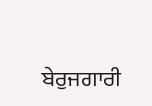ਬੇਰੁਜਗਾਰੀ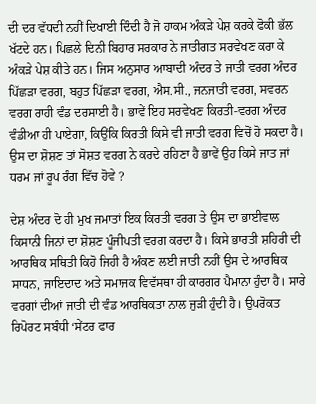ਦੀ ਦਰ ਵੱਧਦੀ ਨਹੀਂ ਦਿਖਾਈ ਦਿੰਦੀ ਹੈ ਜੋ ਹਾਕਮ ਅੰਕੜੇ ਪੇਸ਼ ਕਰਕੇ ਫੋਕੀ ਭੱਲ ਖੱਟਦੇ ਹਨ। ਪਿਛਲੇ ਦਿਨੀ ਬਿਹਾਰ ਸਰਕਾਰ ਨੇ ਜਾਤੀਗਤ ਸਰਵੇਖਣ ਕਰਾ ਕੇ ਅੰਕੜੇ ਪੇਸ਼ ਕੀਤੇ ਹਨ। ਜਿਸ ਅਨੁਸਾਰ ਆਬਾਦੀ ਅੰਦਰ ਤੇ ਜਾਤੀ ਵਰਗ ਅੰਦਰ ਪਿੱਛੜਾ ਵਰਗ, ਬਹੁਤ ਪਿੱਛੜਾ ਵਰਗ, ਐਸ.ਸੀ., ਜਨਜਾਤੀ ਵਰਗ, ਸਵਰਨ ਵਰਗ ਰਾਹੀ ਵੰਡ ਦਰਸਾਈ ਹੈ। ਭਾਵੇਂ ਇਹ ਸਰਵੇਖਣ ਕਿਰਤੀ-ਵਰਗ ਅੰਦਰ ਵੰਡੀਆ ਹੀ ਪਾਏਗਾ, ਕਿਉਂਕਿ ਕਿਰਤੀ ਕਿਸੇ ਵੀ ਜਾਤੀ ਵਰਗ ਵਿਚੋਂ ਹੋ ਸਕਦਾ ਹੈ। ਉਸ ਦਾ ਸ਼ੋਸ਼ਣ ਤਾਂ ਸੋਸ਼ਤ ਵਰਗ ਨੇ ਕਰਦੇ ਰਹਿਣਾ ਹੈ ਭਾਵੇਂ ਉਹ ਕਿਸੇ ਜਾਤ ਜਾਂ ਧਰਮ ਜਾਂ ਰੂਪ ਰੰਗ ਵਿੱਚ ਹੋਵੇ ?

ਦੇਸ਼ ਅੰਦਰ ਦੋ ਹੀ ਮੁਖ ਜਮਾਤਾਂ ਇਕ ਕਿਰਤੀ ਵਰਗ ਤੇ ਉਸ ਦਾ ਭਾਈਵਾਲ ਕਿਸਾਨੀ ਜਿਨਾਂ ਦਾ ਸ਼ੋਸ਼ਣ ਪੂੰਜੀਪਤੀ ਵਰਗ ਕਰਦਾ ਹੈ। ਕਿਸੇ ਭਾਰਤੀ ਸ਼ਹਿਰੀ ਦੀ ਆਰਥਿਕ ਸਥਿਤੀ ਕਿਹੋ ਜਿਹੀ ਹੈ ਅੰਕਣ ਲਈ ਜਾਤੀ ਨਹੀਂ ਉਸ ਦੇ ਆਰਥਿਕ ਸਾਧਨ, ਜਾਇਦਾਦ ਅਤੇ ਸਮਾਜਕ ਵਿਵੱਸਥਾ ਹੀ ਕਾਰਗਰ ਪੈਮਾਨਾ ਹੁੰਦਾ ਹੈ। ਸਾਰੇ ਵਰਗਾਂ ਦੀਆਂ ਜਾਤੀ ਦੀ ਵੰਡ ਆਰਥਿਕਤਾ ਨਾਲ ਜੁੜੀ ਹੁੰਦੀ ਹੈ। ਉਪਰੋਕਤ ਰਿਪੋਰਟ ਸਬੰਧੀ ‘ਸੇਂਟਰ ਫਾਰ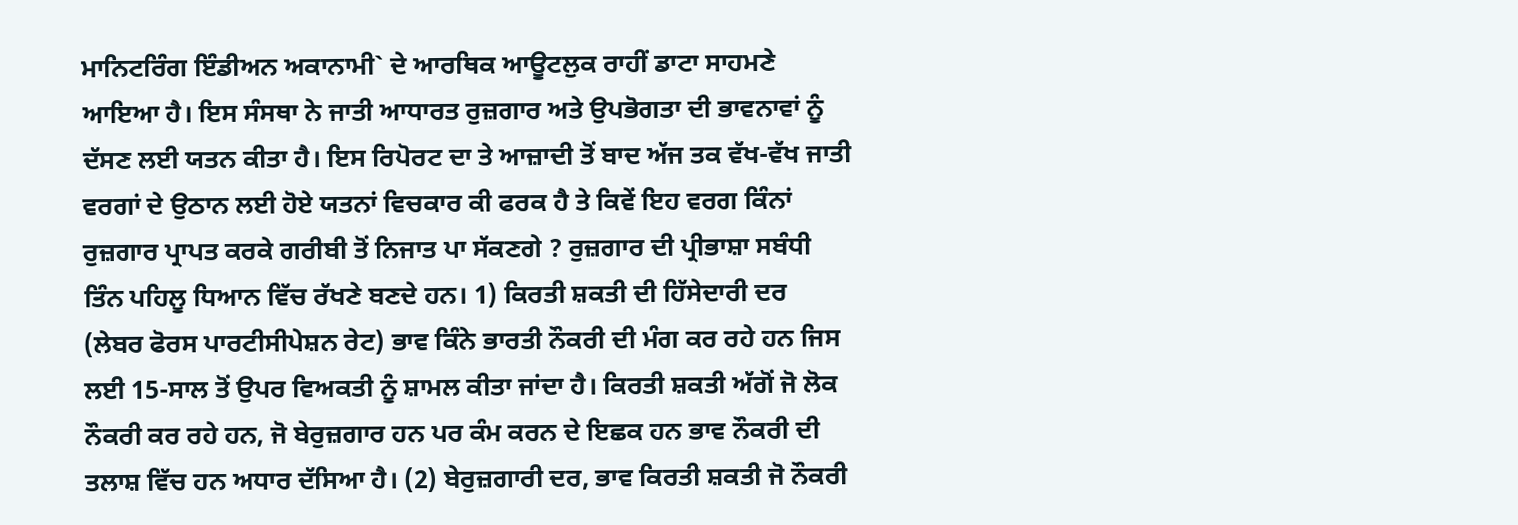ਮਾਨਿਟਰਿੰਗ ਇੰਡੀਅਨ ਅਕਾਨਾਮੀ` ਦੇ ਆਰਥਿਕ ਆਊਟਲੁਕ ਰਾਹੀਂ ਡਾਟਾ ਸਾਹਮਣੇ ਆਇਆ ਹੈ। ਇਸ ਸੰਸਥਾ ਨੇ ਜਾਤੀ ਆਧਾਰਤ ਰੁਜ਼ਗਾਰ ਅਤੇ ਉਪਭੋਗਤਾ ਦੀ ਭਾਵਨਾਵਾਂ ਨੂੰ ਦੱਸਣ ਲਈ ਯਤਨ ਕੀਤਾ ਹੈ। ਇਸ ਰਿਪੋਰਟ ਦਾ ਤੇ ਆਜ਼ਾਦੀ ਤੋਂ ਬਾਦ ਅੱਜ ਤਕ ਵੱਖ-ਵੱਖ ਜਾਤੀ ਵਰਗਾਂ ਦੇ ਉਠਾਨ ਲਈ ਹੋਏ ਯਤਨਾਂ ਵਿਚਕਾਰ ਕੀ ਫਰਕ ਹੈ ਤੇ ਕਿਵੇਂ ਇਹ ਵਰਗ ਕਿੰਨਾਂ ਰੁਜ਼ਗਾਰ ਪ੍ਰਾਪਤ ਕਰਕੇ ਗਰੀਬੀ ਤੋਂ ਨਿਜਾਤ ਪਾ ਸੱਕਣਗੇ ? ਰੁਜ਼ਗਾਰ ਦੀ ਪ੍ਰੀਭਾਸ਼ਾ ਸਬੰਧੀ ਤਿੰਨ ਪਹਿਲੂ ਧਿਆਨ ਵਿੱਚ ਰੱਖਣੇ ਬਣਦੇ ਹਨ। 1) ਕਿਰਤੀ ਸ਼ਕਤੀ ਦੀ ਹਿੱਸੇਦਾਰੀ ਦਰ (ਲੇਬਰ ਫੋਰਸ ਪਾਰਟੀਸੀਪੇਸ਼ਨ ਰੇਟ) ਭਾਵ ਕਿੰਨੇ ਭਾਰਤੀ ਨੌਕਰੀ ਦੀ ਮੰਗ ਕਰ ਰਹੇ ਹਨ ਜਿਸ ਲਈ 15-ਸਾਲ ਤੋਂ ਉਪਰ ਵਿਅਕਤੀ ਨੂੰ ਸ਼ਾਮਲ ਕੀਤਾ ਜਾਂਦਾ ਹੈ। ਕਿਰਤੀ ਸ਼ਕਤੀ ਅੱਗੋਂ ਜੋ ਲੋਕ ਨੌਕਰੀ ਕਰ ਰਹੇ ਹਨ, ਜੋ ਬੇਰੁਜ਼ਗਾਰ ਹਨ ਪਰ ਕੰਮ ਕਰਨ ਦੇ ਇਛਕ ਹਨ ਭਾਵ ਨੌਕਰੀ ਦੀ ਤਲਾਸ਼ ਵਿੱਚ ਹਨ ਅਧਾਰ ਦੱਸਿਆ ਹੈ। (2) ਬੇਰੁਜ਼ਗਾਰੀ ਦਰ, ਭਾਵ ਕਿਰਤੀ ਸ਼ਕਤੀ ਜੋ ਨੌਕਰੀ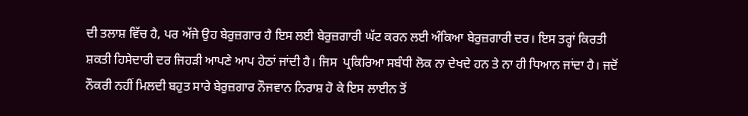ਦੀ ਤਲਾਸ਼ ਵਿੱਚ ਹੈ, ਪਰ ਅੱਜੇ ਉਹ ਬੇਰੁਜ਼ਗਾਰ ਹੈ ਇਸ ਲਈ ਬੇਰੁਜ਼ਗਾਰੀ ਘੱਟ ਕਰਨ ਲਈ ਅੰਕਿਆ ਬੇਰੁਜ਼ਗਾਰੀ ਦਰ। ਇਸ ਤਰ੍ਹਾਂ ਕਿਰਤੀ ਸ਼ਕਤੀ ਹਿਸੇਦਾਰੀ ਦਰ ਜਿਹੜੀ ਆਪਣੇ ਆਪ ਹੇਠਾਂ ਜਾਂਦੀ ਹੈ। ਜਿਸ  ਪ੍ਰਕਿਰਿਆ ਸਬੰਧੀ ਲੋਕ ਨਾ ਦੇਖਦੇ ਹਨ ਤੇ ਨਾ ਹੀ ਧਿਆਨ ਜਾਂਦਾ ਹੈ। ਜਦੋਂ ਨੌਕਰੀ ਨਹੀਂ ਮਿਲਦੀ ਬਹੁਤ ਸਾਰੇ ਬੇਰੁਜ਼ਗਾਰ ਨੌਜਵਾਨ ਨਿਰਾਸ਼ ਹੋ ਕੇ ਇਸ ਲਾਈਨ ਤੋਂ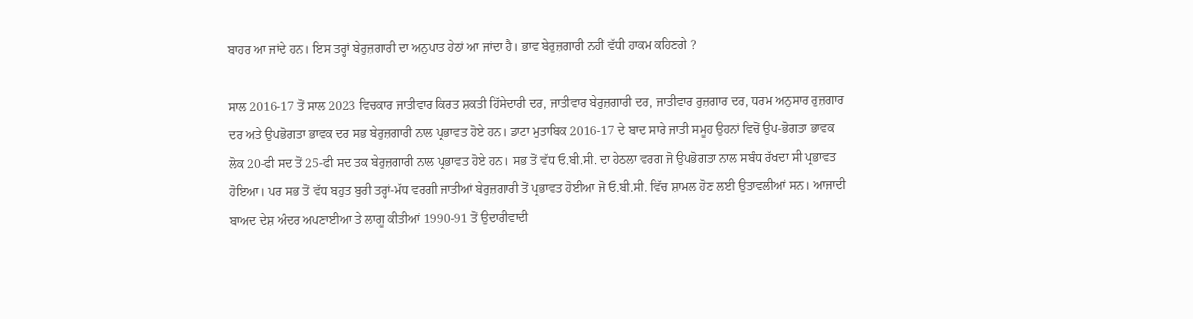ਬਾਹਰ ਆ ਜਾਂਦੇ ਹਨ। ਇਸ ਤਰ੍ਹਾਂ ਬੇਰੁਜ਼ਗਾਰੀ ਦਾ ਅਨੁਪਾਤ ਹੇਠਾਂ ਆ ਜਾਂਦਾ ਹੈ। ਭਾਵ ਬੇਰੁਜ਼ਗਾਰੀ ਨਹੀਂ ਵੱਧੀ ਹਾਕਮ ਕਹਿਣਗੇ ?

ਸਾਲ 2016-17 ਤੋਂ ਸਾਲ 2023 ਵਿਚਕਾਰ ਜਾਤੀਵਾਰ ਕਿਰਤ ਸ਼ਕਤੀ ਹਿੱਸੇਦਾਰੀ ਦਰ, ਜਾਤੀਵਾਰ ਬੇਰੁਜ਼ਗਾਰੀ ਦਰ, ਜਾਤੀਵਾਰ ਰੁਜ਼ਗਾਰ ਦਰ, ਧਰਮ ਅਨੁਸਾਰ ਰੁਜ਼ਗਾਰ ਦਰ ਅਤੇ ਉਪਭੋਗਤਾ ਭਾਵਕ ਦਰ ਸਭ ਬੇਰੁਜ਼ਗਾਰੀ ਨਾਲ ਪ੍ਰਭਾਵਤ ਹੋਏ ਹਨ। ਡਾਟਾ ਮੁਤਾਬਿਕ 2016-17 ਦੇ ਬਾਦ ਸਾਰੇ ਜਾਤੀ ਸਮੂਹ ਉਹਨਾਂ ਵਿਚੋਂ ਉਪ-ਭੋਗਤਾ ਭਾਵਕ ਲੋਕ 20-ਫੀ ਸਦ ਤੋਂ 25-ਫੀ ਸਦ ਤਕ ਬੇਰੁਜ਼ਗਾਰੀ ਨਾਲ ਪ੍ਰਭਾਵਤ ਹੋਏ ਹਨ। ਸਭ ਤੋਂ ਵੱਧ ਓ.ਬੀ.ਸੀ. ਦਾ ਹੇਠਲਾ ਵਰਗ ਜੋ ਉਪਭੋਗਤਾ ਨਾਲ ਸਬੰਧ ਰੱਖਦਾ ਸੀ ਪ੍ਰਭਾਵਤ ਹੋਇਆ। ਪਰ ਸਭ ਤੋਂ ਵੱਧ ਬਹੁਤ ਬੁਰੀ ਤਰ੍ਹਾਂ-ਮੱਧ ਵਰਗੀ ਜਾਤੀਆਂ ਬੇਰੁਜ਼ਗਾਰੀ ਤੋਂ ਪ੍ਰਭਾਵਤ ਹੋਈਆ ਜੋ ਓ.ਬੀ.ਸੀ. ਵਿੱਚ ਸ਼ਾਮਲ ਹੋਣ ਲਈ ਉਤਾਵਲੀਆਂ ਸਨ। ਆਜਾਦੀ ਬਾਅਦ ਦੇਸ਼ ਅੰਦਰ ਅਪਣਾਈਆ ਤੇ ਲਾਗੂ ਕੀਤੀਆਂ 1990-91 ਤੋਂ ਉਦਾਰੀਵਾਦੀ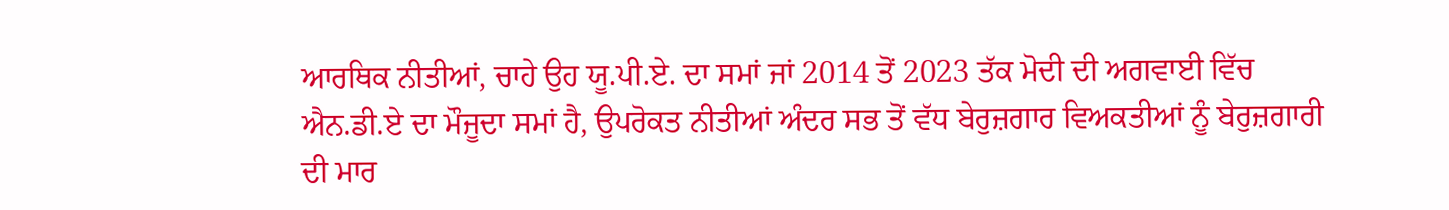ਆਰਥਿਕ ਨੀਤੀਆਂ, ਚਾਹੇ ਉਹ ਯੂ.ਪੀ.ਏ. ਦਾ ਸਮਾਂ ਜਾਂ 2014 ਤੋਂ 2023 ਤੱਕ ਮੋਦੀ ਦੀ ਅਗਵਾਈ ਵਿੱਚ ਐਨ.ਡੀ.ਏ ਦਾ ਮੌਜੂਦਾ ਸਮਾਂ ਹੈ, ਉਪਰੋਕਤ ਨੀਤੀਆਂ ਅੰਦਰ ਸਭ ਤੋਂ ਵੱਧ ਬੇਰੁਜ਼ਗਾਰ ਵਿਅਕਤੀਆਂ ਨੂੰ ਬੇਰੁਜ਼ਗਾਰੀ ਦੀ ਮਾਰ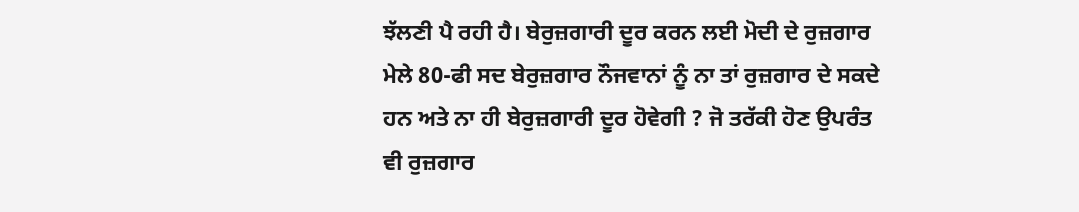ਝੱਲਣੀ ਪੈ ਰਹੀ ਹੈ। ਬੇਰੁਜ਼ਗਾਰੀ ਦੂਰ ਕਰਨ ਲਈ ਮੋਦੀ ਦੇ ਰੁਜ਼ਗਾਰ ਮੇਲੇ 80-ਫੀ ਸਦ ਬੇਰੁਜ਼ਗਾਰ ਨੌਜਵਾਨਾਂ ਨੂੰ ਨਾ ਤਾਂ ਰੁਜ਼ਗਾਰ ਦੇ ਸਕਦੇ ਹਨ ਅਤੇ ਨਾ ਹੀ ਬੇਰੁਜ਼ਗਾਰੀ ਦੂਰ ਹੋਵੇਗੀ ? ਜੋ ਤਰੱਕੀ ਹੋਣ ਉਪਰੰਤ ਵੀ ਰੁਜ਼ਗਾਰ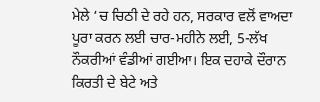ਮੇਲੇ ‘ਚ ਚਿਠੀ ਦੇ ਰਹੇ ਹਨ, ਸਰਕਾਰ ਵਲੋਂ ਵਾਅਦਾ ਪੂਰਾ ਕਰਨ ਲਈ ਚਾਰ-ਮਹੀਨੇ ਲਈ, 5-ਲੱਖ ਨੌਕਰੀਆਂ ਵੰਡੀਆਂ ਗਈਆ। ਇਕ ਦਹਾਕੇ ਦੌਰਾਨ ਕਿਰਤੀ ਦੇ ਬੇਟੇ ਅਤੇ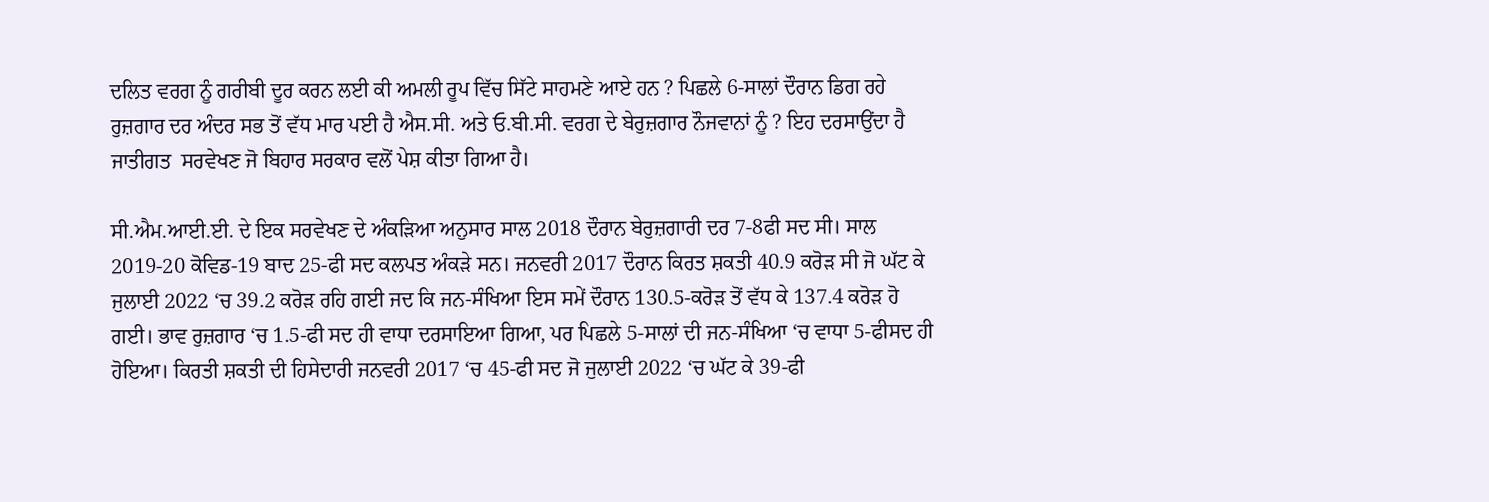ਦਲਿਤ ਵਰਗ ਨੂੰ ਗਰੀਬੀ ਦੂਰ ਕਰਨ ਲਈ ਕੀ ਅਮਲੀ ਰੂਪ ਵਿੱਚ ਸਿੱਟੇ ਸਾਹਮਣੇ ਆਏ ਹਨ ? ਪਿਛਲੇ 6-ਸਾਲਾਂ ਦੌਰਾਨ ਡਿਗ ਰਹੇ ਰੁਜ਼ਗਾਰ ਦਰ ਅੰਦਰ ਸਭ ਤੋਂ ਵੱਧ ਮਾਰ ਪਈ ਹੈ ਐਸ.ਸੀ. ਅਤੇ ਓ.ਬੀ.ਸੀ. ਵਰਗ ਦੇ ਬੇਰੁਜ਼ਗਾਰ ਨੌਜਵਾਨਾਂ ਨੂੰ ? ਇਹ ਦਰਸਾਉਂਦਾ ਹੈ ਜਾਤੀਗਤ  ਸਰਵੇਖਣ ਜੋ ਬਿਹਾਰ ਸਰਕਾਰ ਵਲੋਂ ਪੇਸ਼ ਕੀਤਾ ਗਿਆ ਹੈ।

ਸੀ.ਐਮ.ਆਈ.ਈ. ਦੇ ਇਕ ਸਰਵੇਖਣ ਦੇ ਅੰਕੜਿਆ ਅਨੁਸਾਰ ਸਾਲ 2018 ਦੌਰਾਨ ਬੇਰੁਜ਼ਗਾਰੀ ਦਰ 7-8ਫੀ ਸਦ ਸੀ। ਸਾਲ 2019-20 ਕੋਵਿਡ-19 ਬਾਦ 25-ਫੀ ਸਦ ਕਲਪਤ ਅੰਕੜੇ ਸਨ। ਜਨਵਰੀ 2017 ਦੌਰਾਨ ਕਿਰਤ ਸ਼ਕਤੀ 40.9 ਕਰੋੜ ਸੀ ਜੋ ਘੱਟ ਕੇ ਜੁਲਾਈ 2022 ‘ਚ 39.2 ਕਰੋੜ ਰਹਿ ਗਈ ਜਦ ਕਿ ਜਨ-ਸੰਖਿਆ ਇਸ ਸਮੇਂ ਦੌਰਾਨ 130.5-ਕਰੋੜ ਤੋਂ ਵੱਧ ਕੇ 137.4 ਕਰੋੜ ਹੋ ਗਈ। ਭਾਵ ਰੁਜ਼ਗਾਰ ‘ਚ 1.5-ਫੀ ਸਦ ਹੀ ਵਾਧਾ ਦਰਸਾਇਆ ਗਿਆ, ਪਰ ਪਿਛਲੇ 5-ਸਾਲਾਂ ਦੀ ਜਨ-ਸੰਖਿਆ ‘ਚ ਵਾਧਾ 5-ਫੀਸਦ ਹੀ ਹੋਇਆ। ਕਿਰਤੀ ਸ਼ਕਤੀ ਦੀ ਹਿਸੇਦਾਰੀ ਜਨਵਰੀ 2017 ‘ਚ 45-ਫੀ ਸਦ ਜੋ ਜੁਲਾਈ 2022 ‘ਚ ਘੱਟ ਕੇ 39-ਫੀ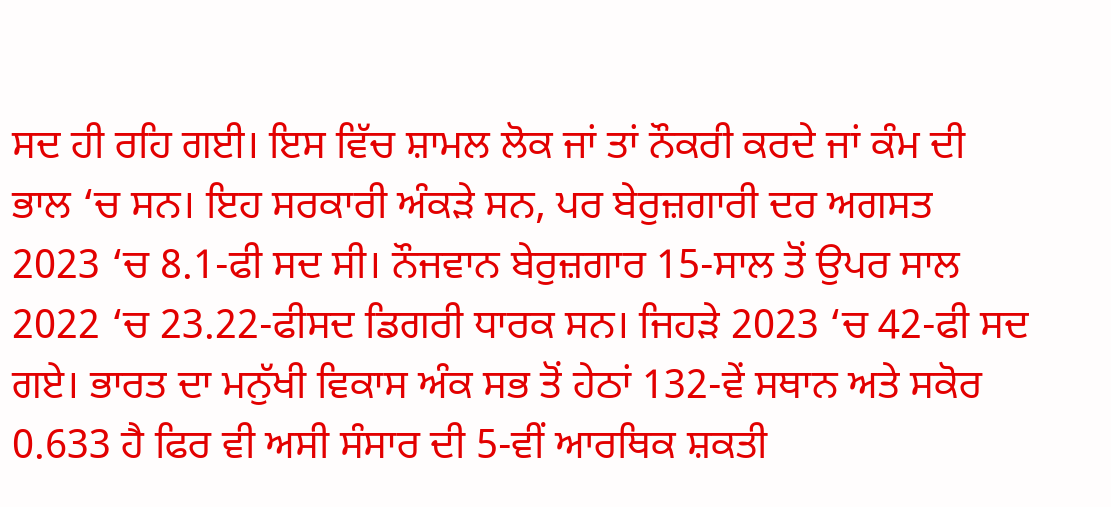ਸਦ ਹੀ ਰਹਿ ਗਈ। ਇਸ ਵਿੱਚ ਸ਼ਾਮਲ ਲੋਕ ਜਾਂ ਤਾਂ ਨੌਕਰੀ ਕਰਦੇ ਜਾਂ ਕੰਮ ਦੀ ਭਾਲ ‘ਚ ਸਨ। ਇਹ ਸਰਕਾਰੀ ਅੰਕੜੇ ਸਨ, ਪਰ ਬੇਰੁਜ਼ਗਾਰੀ ਦਰ ਅਗਸਤ 2023 ‘ਚ 8.1-ਫੀ ਸਦ ਸੀ। ਨੌਜਵਾਨ ਬੇਰੁਜ਼ਗਾਰ 15-ਸਾਲ ਤੋਂ ਉਪਰ ਸਾਲ 2022 ‘ਚ 23.22-ਫੀਸਦ ਡਿਗਰੀ ਧਾਰਕ ਸਨ। ਜਿਹੜੇ 2023 ‘ਚ 42-ਫੀ ਸਦ ਗਏ। ਭਾਰਤ ਦਾ ਮਨੁੱਖੀ ਵਿਕਾਸ ਅੰਕ ਸਭ ਤੋਂ ਹੇਠਾਂ 132-ਵੇਂ ਸਥਾਨ ਅਤੇ ਸਕੋਰ 0.633 ਹੈ ਫਿਰ ਵੀ ਅਸੀ ਸੰਸਾਰ ਦੀ 5-ਵੀਂ ਆਰਥਿਕ ਸ਼ਕਤੀ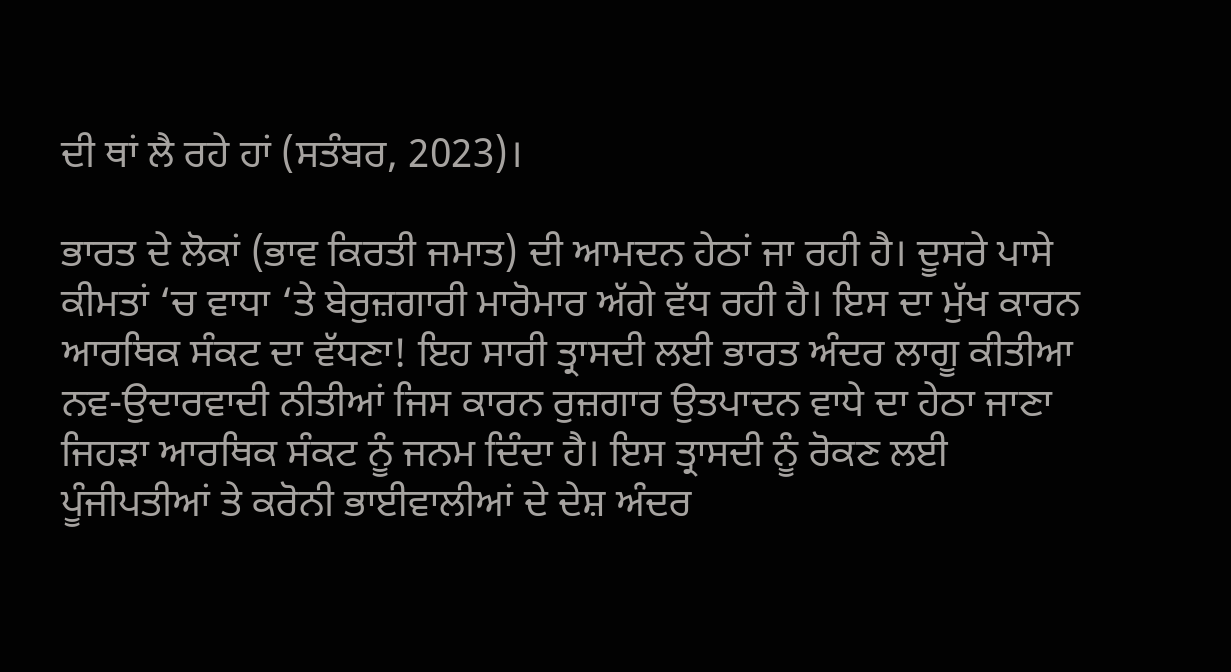ਦੀ ਥਾਂ ਲੈ ਰਹੇ ਹਾਂ (ਸਤੰਬਰ, 2023)।

ਭਾਰਤ ਦੇ ਲੋਕਾਂ (ਭਾਵ ਕਿਰਤੀ ਜਮਾਤ) ਦੀ ਆਮਦਨ ਹੇਠਾਂ ਜਾ ਰਹੀ ਹੈ। ਦੂਸਰੇ ਪਾਸੇ ਕੀਮਤਾਂ ‘ਚ ਵਾਧਾ ‘ਤੇ ਬੇਰੁਜ਼ਗਾਰੀ ਮਾਰੋਮਾਰ ਅੱਗੇ ਵੱਧ ਰਹੀ ਹੈ। ਇਸ ਦਾ ਮੁੱਖ ਕਾਰਨ ਆਰਥਿਕ ਸੰਕਟ ਦਾ ਵੱਧਣਾ! ਇਹ ਸਾਰੀ ਤ੍ਰਾਸਦੀ ਲਈ ਭਾਰਤ ਅੰਦਰ ਲਾਗੂ ਕੀਤੀਆ ਨਵ-ਉਦਾਰਵਾਦੀ ਨੀਤੀਆਂ ਜਿਸ ਕਾਰਨ ਰੁਜ਼ਗਾਰ ਉਤਪਾਦਨ ਵਾਧੇ ਦਾ ਹੇਠਾ ਜਾਣਾ ਜਿਹੜਾ ਆਰਥਿਕ ਸੰਕਟ ਨੂੰ ਜਨਮ ਦਿੰਦਾ ਹੈ। ਇਸ ਤ੍ਰਾਸਦੀ ਨੂੰ ਰੋਕਣ ਲਈ ਪੂੰਜੀਪਤੀਆਂ ਤੇ ਕਰੋਨੀ ਭਾਈਵਾਲੀਆਂ ਦੇ ਦੇਸ਼ ਅੰਦਰ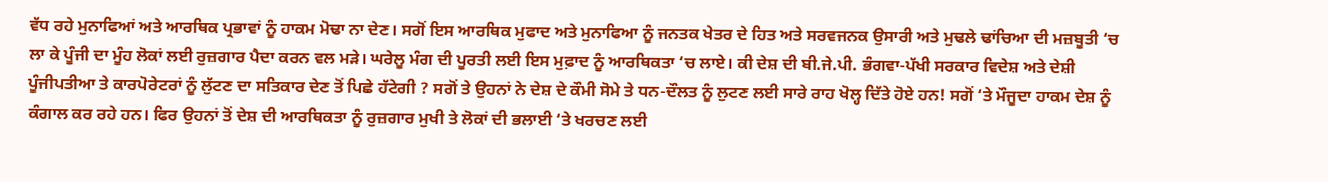ਵੱਧ ਰਹੇ ਮੁਨਾਫਿਆਂ ਅਤੇ ਆਰਥਿਕ ਪ੍ਰਭਾਵਾਂ ਨੂੰ ਹਾਕਮ ਮੋਢਾ ਨਾ ਦੇਣ। ਸਗੋਂ ਇਸ ਆਰਥਿਕ ਮੁਫਾਦ ਅਤੇ ਮੁਨਾਫਿਆ ਨੂੰ ਜਨਤਕ ਖੇਤਰ ਦੇ ਹਿਤ ਅਤੇ ਸਰਵਜਨਕ ਉਸਾਰੀ ਅਤੇ ਮੁਢਲੇ ਢਾਂਚਿਆ ਦੀ ਮਜ਼ਬੂਤੀ ‘ਚ ਲਾ ਕੇ ਪੂੰਜੀ ਦਾ ਮੂੰਹ ਲੋਕਾਂ ਲਈ ਰੁਜ਼ਗਾਰ ਪੈਦਾ ਕਰਨ ਵਲ ਮੜੇ। ਘਰੇਲੂ ਮੰਗ ਦੀ ਪੂਰਤੀ ਲਈ ਇਸ ਮੁਫ਼ਾਦ ਨੂੰ ਆਰਥਿਕਤਾ ‘ਚ ਲਾਏ। ਕੀ ਦੇਸ਼ ਦੀ ਬੀ.ਜੇ.ਪੀ. ਭੰਗਵਾ-ਪੱਖੀ ਸਰਕਾਰ ਵਿਦੇਸ਼ ਅਤੇ ਦੇਸ਼ੀ ਪੂੰਜੀਪਤੀਆ ਤੇ ਕਾਰਪੋਰੇਟਰਾਂ ਨੂੰ ਲੁੱਟਣ ਦਾ ਸਤਿਕਾਰ ਦੇਣ ਤੋਂ ਪਿਛੇ ਹੱਟੇਗੀ ? ਸਗੋਂ ਤੇ ਉਹਨਾਂ ਨੇ ਦੇਸ਼ ਦੇ ਕੌਮੀ ਸੋਮੇ ਤੇ ਧਨ-ਦੌਲਤ ਨੂੰ ਲੁਟਣ ਲਈ ਸਾਰੇ ਰਾਹ ਖੋਲ੍ਹ ਦਿੱਤੇ ਹੋਏ ਹਨ! ਸਗੋਂ ‘ਤੇ ਮੌਜੂਦਾ ਹਾਕਮ ਦੇਸ਼ ਨੂੰ ਕੰਗਾਲ ਕਰ ਰਹੇ ਹਨ। ਫਿਰ ਉਹਨਾਂ ਤੋਂ ਦੇਸ਼ ਦੀ ਆਰਥਿਕਤਾ ਨੂੰ ਰੁਜ਼ਗਾਰ ਮੁਖੀ ਤੇ ਲੋਕਾਂ ਦੀ ਭਲਾਈ ‘ਤੇ ਖਰਚਣ ਲਈ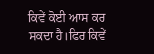ਕਿਵੇਂ ਕੋਈ ਆਸ ਕਰ ਸਕਦਾ ਹੈ।ਫਿਰ ਕਿਵੇਂ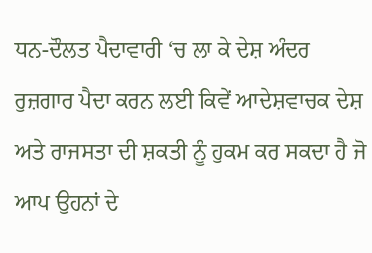ਧਨ-ਦੌਲਤ ਪੈਦਾਵਾਰੀ ‘ਚ ਲਾ ਕੇ ਦੇਸ਼ ਅੰਦਰ ਰੁਜ਼ਗਾਰ ਪੈਦਾ ਕਰਨ ਲਈ ਕਿਵੇਂ ਆਦੇਸ਼ਵਾਚਕ ਦੇਸ਼ ਅਤੇ ਰਾਜਸਤਾ ਦੀ ਸ਼ਕਤੀ ਨੂੰ ਹੁਕਮ ਕਰ ਸਕਦਾ ਹੈ ਜੋ ਆਪ ਉਹਨਾਂ ਦੇ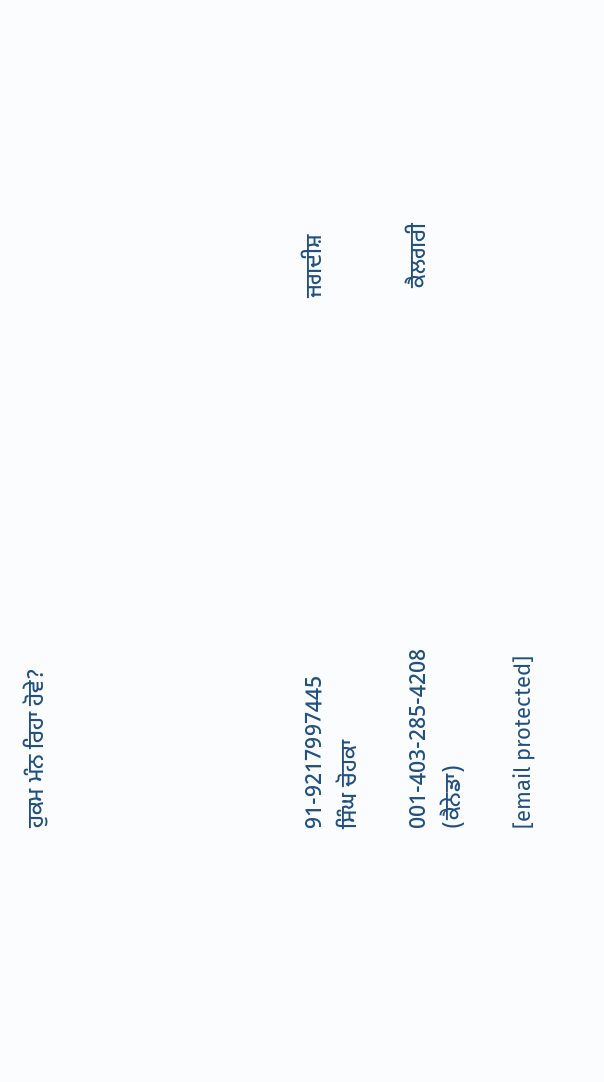ਹੁਕਮ ਮੰਨ ਰਿਹਾ ਹੋਵੇ?







91-9217997445                                                                  ਜਗਦੀਸ਼ ਸਿੰਘ ਚੋਹਕਾ

001-403-285-4208                                                               ਕੈਲਗਰੀ (ਕੈਨੇਡਾ)

[email protected]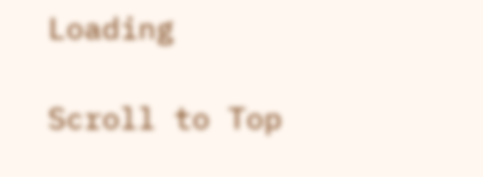Loading

Scroll to Top